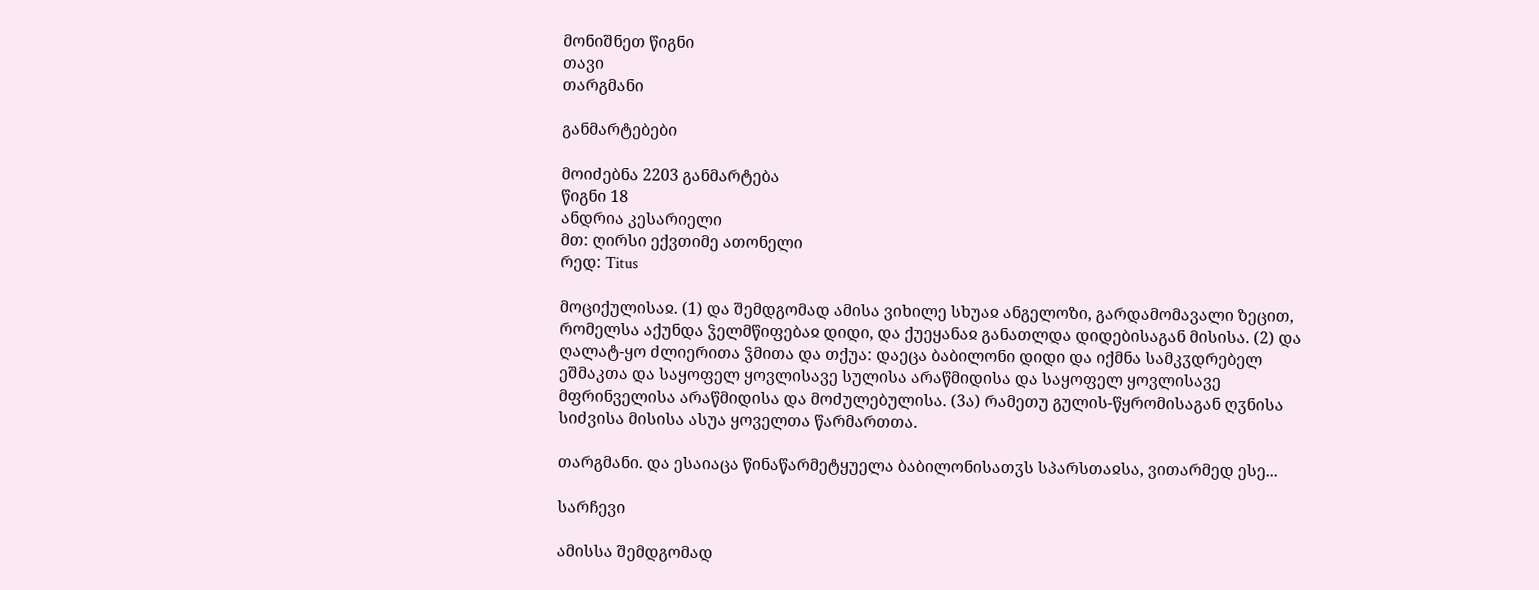მონიშნეთ წიგნი
თავი
თარგმანი

განმარტებები

მოიძებნა 2203 განმარტება
წიგნი 18
ანდრია კესარიელი
მთ: ღირსი ექვთიმე ათონელი
რედ: Titus

მოციქულისაჲ. (1) და შემდგომად ამისა ვიხილე სხუაჲ ანგელოზი, გარდამომავალი ზეცით, რომელსა აქუნდა ჴელმწიფებაჲ დიდი, და ქუეყანაჲ განათლდა დიდებისაგან მისისა. (2) და ღალატ-ყო ძლიერითა ჴმითა და თქუა: დაეცა ბაბილონი დიდი და იქმნა სამკჳდრებელ ეშმაკთა და საყოფელ ყოვლისავე სულისა არაწმიდისა და საყოფელ ყოვლისავე მფრინველისა არაწმიდისა და მოძულებულისა. (3ა) რამეთუ გულის-წყრომისაგან ღჳნისა სიძვისა მისისა ასუა ყოველთა წარმართთა.

თარგმანი. და ესაიაცა წინაწარმეტყუელა ბაბილონისათჳს სპარსთაჲსა, ვითარმედ ესე...

სარჩევი

ამისსა შემდგომად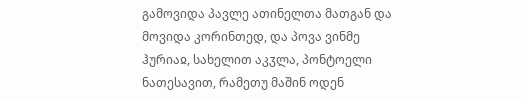გამოვიდა პავლე ათინელთა მათგან და მოვიდა კორინთედ, და პოვა ვინმე ჰურიაჲ, სახელით აკჳლა, პონტოელი ნათესავით, რამეთუ მაშინ ოდენ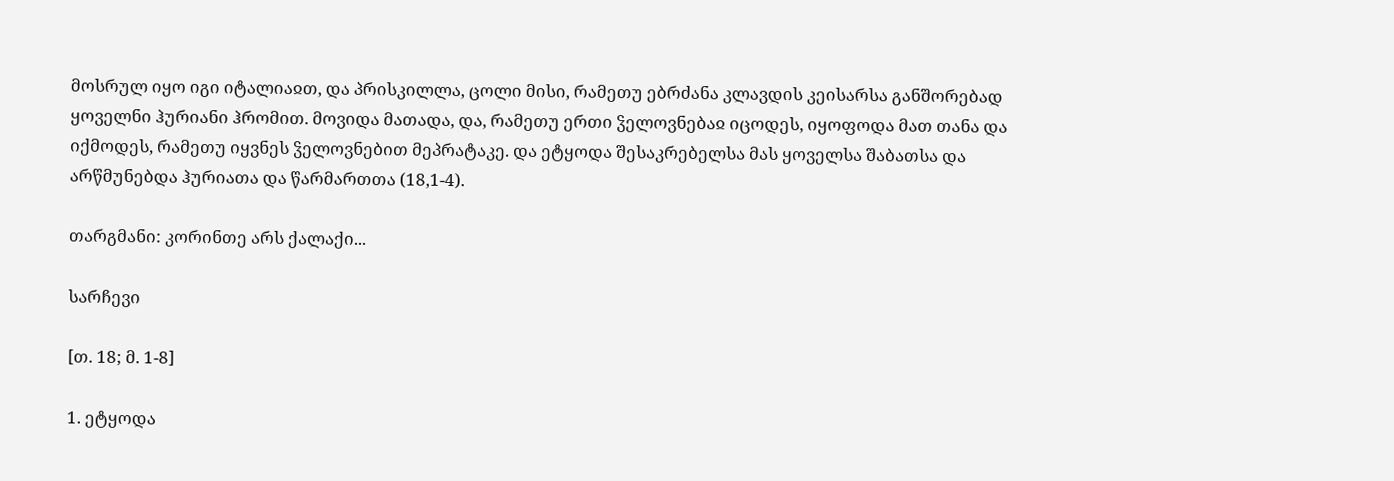მოსრულ იყო იგი იტალიაჲთ, და პრისკილლა, ცოლი მისი, რამეთუ ებრძანა კლავდის კეისარსა განშორებად ყოველნი ჰურიანი ჰრომით. მოვიდა მათადა, და, რამეთუ ერთი ჴელოვნებაჲ იცოდეს, იყოფოდა მათ თანა და იქმოდეს, რამეთუ იყვნეს ჴელოვნებით მეპრატაკე. და ეტყოდა შესაკრებელსა მას ყოველსა შაბათსა და არწმუნებდა ჰურიათა და წარმართთა (18,1-4).

თარგმანი: კორინთე არს ქალაქი...

სარჩევი

[თ. 18; მ. 1-8]

1. ეტყოდა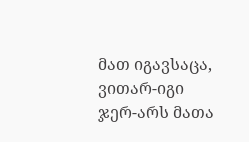მათ იგავსაცა, ვითარ-იგი ჯერ-არს მათა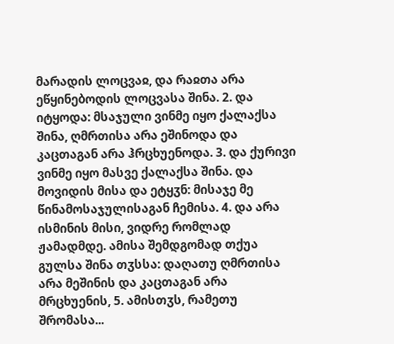მარადის ლოცვაჲ, და რაჲთა არა ეწყინებოდის ლოცვასა შინა. 2. და იტყოდა: მსაჯული ვინმე იყო ქალაქსა შინა, ღმრთისა არა ეშინოდა და კაცთაგან არა ჰრცხუენოდა. 3. და ქურივი ვინმე იყო მასვე ქალაქსა შინა. და მოვიდის მისა და ეტყჳნ: მისაჯე მე წინამოსაჯულისაგან ჩემისა. 4. და არა ისმინის მისი, ვიდრე რომლად ჟამადმდე. ამისა შემდგომად თქუა გულსა შინა თჳსსა: დაღათუ ღმრთისა არა მეშინის და კაცთაგან არა მრცხუენის, 5. ამისთჳს, რამეთუ შრომასა...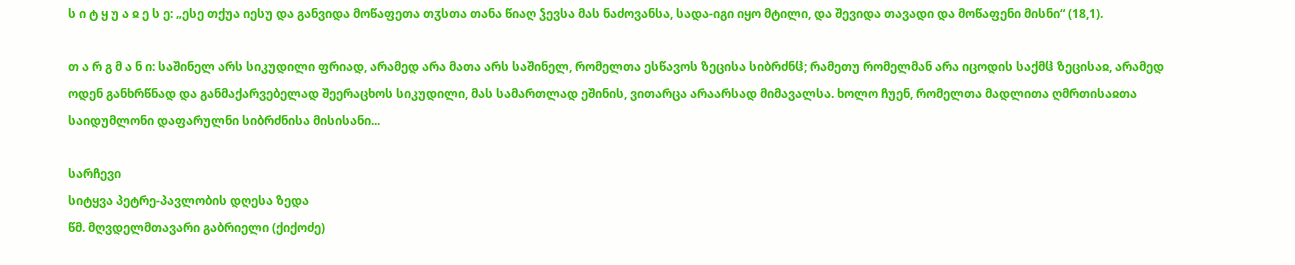ს ი ტ ყ უ ა ჲ ე ს ე: „ესე თქუა იესუ და განვიდა მოწაფეთა თჳსთა თანა წიაღ ჴევსა მას ნაძოვანსა, სადა-იგი იყო მტილი, და შევიდა თავადი და მოწაფენი მისნი“ (18,1).

თ ა რ გ მ ა ნ ი: საშინელ არს სიკუდილი ფრიად, არამედ არა მათა არს საშინელ, რომელთა ესწავოს ზეცისა სიბრძნჱ; რამეთუ რომელმან არა იცოდის საქმჱ ზეცისაჲ, არამედ ოდენ განხრწნად და განმაქარვებელად შეერაცხოს სიკუდილი, მას სამართლად ეშინის, ვითარცა არაარსად მიმავალსა. ხოლო ჩუენ, რომელთა მადლითა ღმრთისაჲთა საიდუმლონი დაფარულნი სიბრძნისა მისისანი...

სარჩევი
სიტყვა პეტრე-პავლობის დღესა ზედა
წმ. მღვდელმთავარი გაბრიელი (ქიქოძე)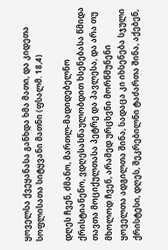ყოველსა ქვეყანასა განხდა ხმა მათი, და კიდეთა სოფლისათა სიტყვანი მათნი (ფსალმ. 18,4)

დღეს ჩვენ, ძმანო, მართლ-მადიდებელნო ქრისტიანენო, ვდღესასწაულობდით ხსენებასა წმიდა თავთა მოციქულთასა პეტრე და პავლესა, და არა თუ მხოლოდ ჩვენ, არამედ ურცხვნი მორწმუნენი ყოველთა ადგილთა შინა, სადაცა კი იხსენება სჯული ქრისტესი, დღეს, შეკრებილნი ტაძართა შინა, აქებენ,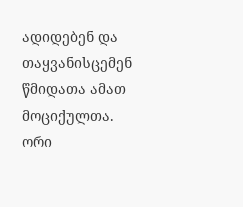ადიდებენ და თაყვანისცემენ წმიდათა ამათ მოციქულთა. ორი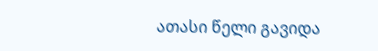ათასი წელი გავიდა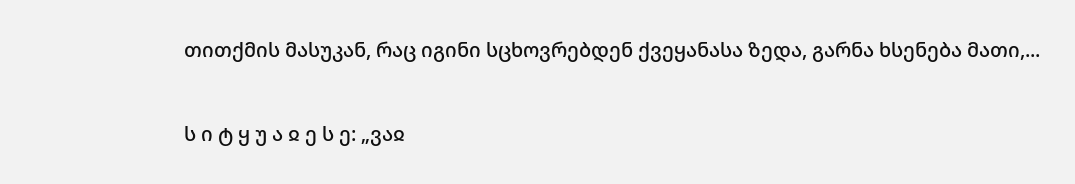თითქმის მასუკან, რაც იგინი სცხოვრებდენ ქვეყანასა ზედა, გარნა ხსენება მათი,...

ს ი ტ ყ უ ა ჲ ე ს ე: „ვაჲ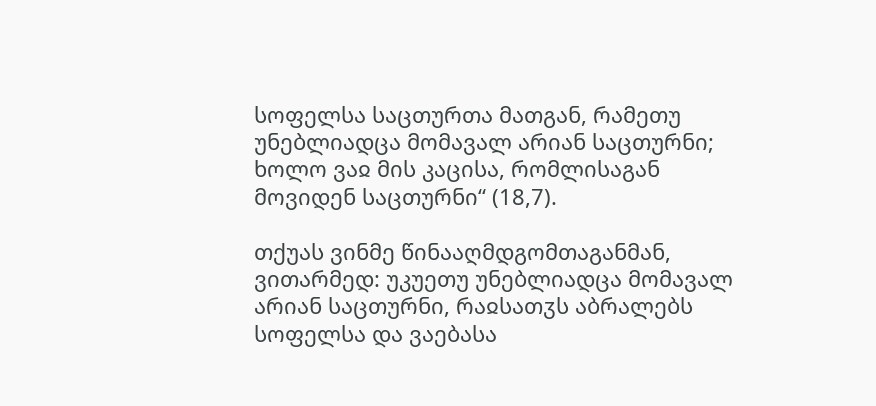სოფელსა საცთურთა მათგან, რამეთუ უნებლიადცა მომავალ არიან საცთურნი; ხოლო ვაჲ მის კაცისა, რომლისაგან მოვიდენ საცთურნი“ (18,7).

თქუას ვინმე წინააღმდგომთაგანმან, ვითარმედ: უკუეთუ უნებლიადცა მომავალ არიან საცთურნი, რაჲსათჳს აბრალებს სოფელსა და ვაებასა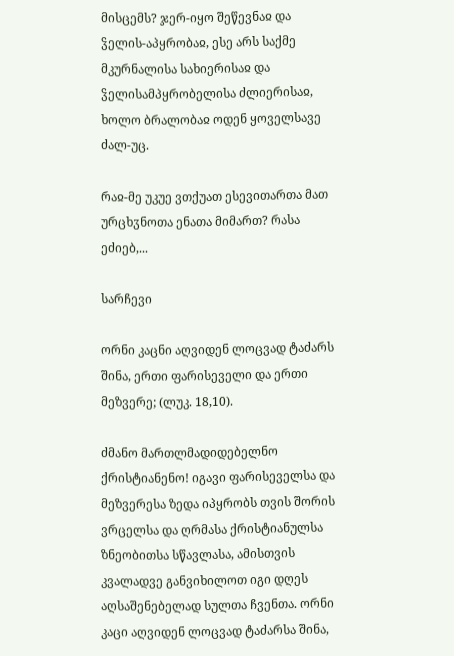მისცემს? ჯერ-იყო შეწევნაჲ და ჴელის-აპყრობაჲ, ესე არს საქმე მკურნალისა სახიერისაჲ და ჴელისამპყრობელისა ძლიერისაჲ, ხოლო ბრალობაჲ ოდენ ყოველსავე ძალ-უც.

რაჲ-მე უკუე ვთქუათ ესევითართა მათ ურცხჳნოთა ენათა მიმართ? რასა ეძიებ,...

სარჩევი

ორნი კაცნი აღვიდენ ლოცვად ტაძარს შინა, ერთი ფარისეველი და ერთი მეზვერე; (ლუკ. 18,10).

ძმანო მართლმადიდებელნო ქრისტიანენო! იგავი ფარისეველსა და მეზვერესა ზედა იპყრობს თვის შორის ვრცელსა და ღრმასა ქრისტიანულსა ზნეობითსა სწავლასა, ამისთვის კვალადვე განვიხილოთ იგი დღეს აღსაშენებელად სულთა ჩვენთა. ორნი კაცი აღვიდენ ლოცვად ტაძარსა შინა,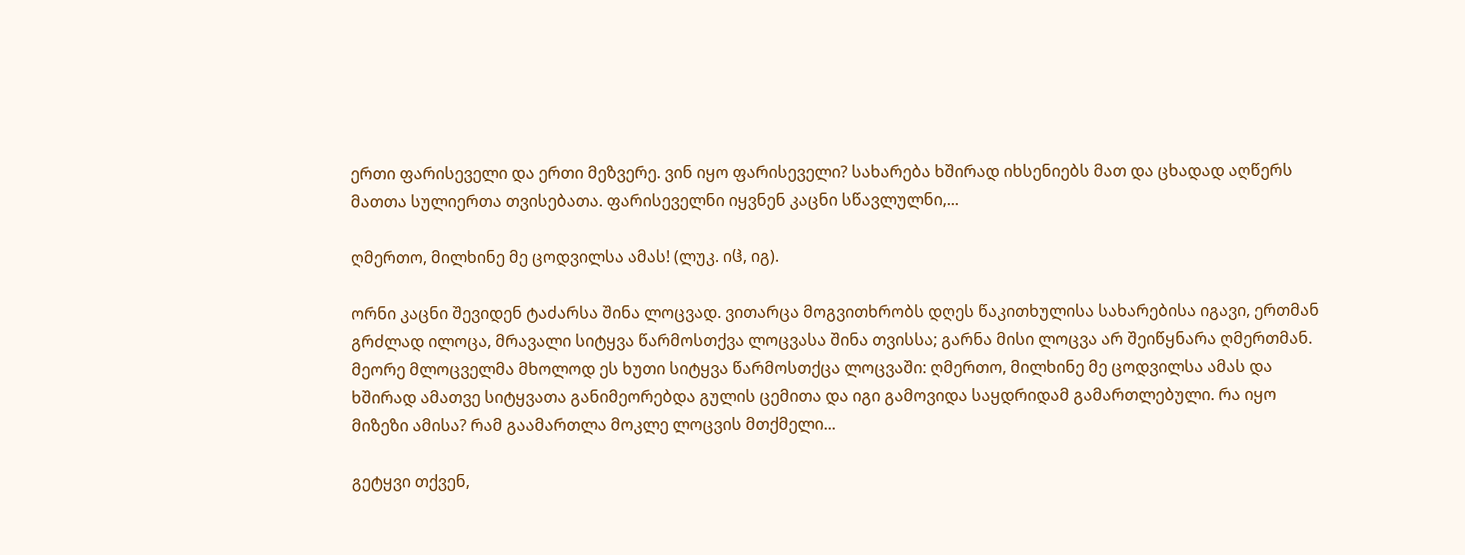ერთი ფარისეველი და ერთი მეზვერე. ვინ იყო ფარისეველი? სახარება ხშირად იხსენიებს მათ და ცხადად აღწერს მათთა სულიერთა თვისებათა. ფარისეველნი იყვნენ კაცნი სწავლულნი,...

ღმერთო, მილხინე მე ცოდვილსა ამას! (ლუკ. იჱ, იგ).

ორნი კაცნი შევიდენ ტაძარსა შინა ლოცვად. ვითარცა მოგვითხრობს დღეს წაკითხულისა სახარებისა იგავი, ერთმან გრძლად ილოცა, მრავალი სიტყვა წარმოსთქვა ლოცვასა შინა თვისსა; გარნა მისი ლოცვა არ შეიწყნარა ღმერთმან. მეორე მლოცველმა მხოლოდ ეს ხუთი სიტყვა წარმოსთქცა ლოცვაში: ღმერთო, მილხინე მე ცოდვილსა ამას და ხშირად ამათვე სიტყვათა განიმეორებდა გულის ცემითა და იგი გამოვიდა საყდრიდამ გამართლებული. რა იყო მიზეზი ამისა? რამ გაამართლა მოკლე ლოცვის მთქმელი...

გეტყვი თქვენ,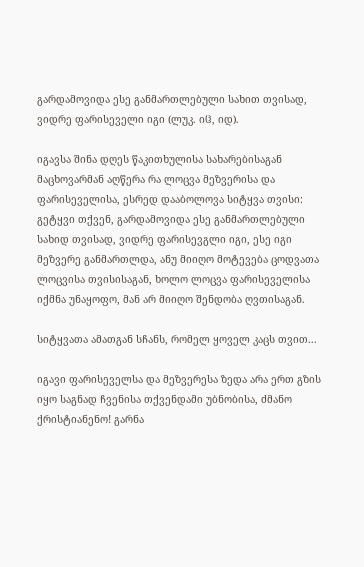გარდამოვიდა ესე განმართლებული სახით თვისად, ვიდრე ფარისეველი იგი (ლუკ. იჱ, იდ).

იგავსა შინა დღეს წაკითხულისა სახარებისაგან მაცხოვარმან აღწერა რა ლოცვა მეზვერისა და ფარისეველისა, ესრედ დააბოლოვა სიტყვა თვისი: გეტყვი თქვენ, გარდამოვიდა ესე განმართლებული სახიდ თვისად, ვიდრე ფარისევგლი იგი, ესე იგი მეზვერე განმართლდა, ანუ მიიღო მოტევება ცოდვათა ლოცვისა თვისისაგან, ხოლო ლოცვა ფარისეველისა იქმნა უნაყოფო, მან არ მიიღო შენდობა ღვთისაგან.

სიტყვათა ამათგან სჩანს, რომელ ყოველ კაცს თვით...

იგავი ფარისეველსა და მეზვერესა ზედა არა ერთ გზის იყო საგნად ჩვენისა თქვენდამი უბნობისა, ძმანო ქრისტიანენო! გარნა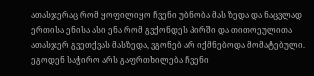ათასჯერაც რომ ყოფილიყო ჩვენი უბნობა მას ზედა და ნაცვლად ერთისა ენისა ასი ენა რომ გვქონდეს პირში და თითოეულითა ათასჯერ გვეთქვას მასზედა, ვგონებ არ იქმნებოდა მომატებული. ეგოდენ საჭირო არს გაფრთხილება ჩვენი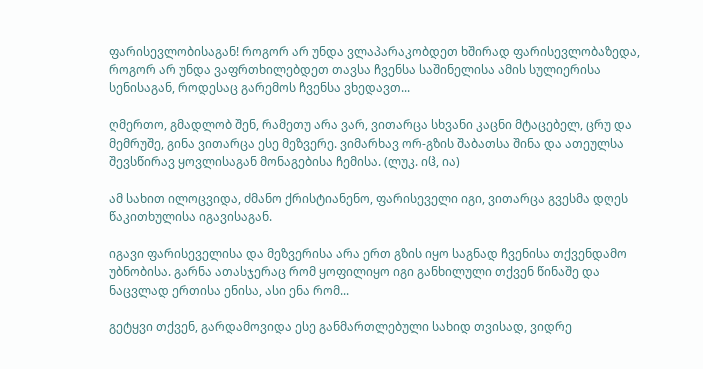ფარისევლობისაგან! როგორ არ უნდა ვლაპარაკობდეთ ხშირად ფარისევლობაზედა, როგორ არ უნდა ვაფრთხილებდეთ თავსა ჩვენსა საშინელისა ამის სულიერისა სენისაგან, როდესაც გარემოს ჩვენსა ვხედავთ...

ღმერთო, გმადლობ შენ, რამეთუ არა ვარ, ვითარცა სხვანი კაცნი მტაცებელ, ცრუ და მემრუშე, გინა ვითარცა ესე მეზვერე. ვიმარხავ ორ-გზის შაბათსა შინა და ათეულსა შევსწირავ ყოვლისაგან მონაგებისა ჩემისა. (ლუკ. იჱ, ია)

ამ სახით ილოცვიდა, ძმანო ქრისტიანენო, ფარისეველი იგი, ვითარცა გვესმა დღეს წაკითხულისა იგავისაგან.

იგავი ფარისეველისა და მეზვერისა არა ერთ გზის იყო საგნად ჩვენისა თქვენდამო უბნობისა. გარნა ათასჯერაც რომ ყოფილიყო იგი განხილული თქვენ წინაშე და ნაცვლად ერთისა ენისა, ასი ენა რომ...

გეტყვი თქვენ, გარდამოვიდა ესე განმართლებული სახიდ თვისად, ვიდრე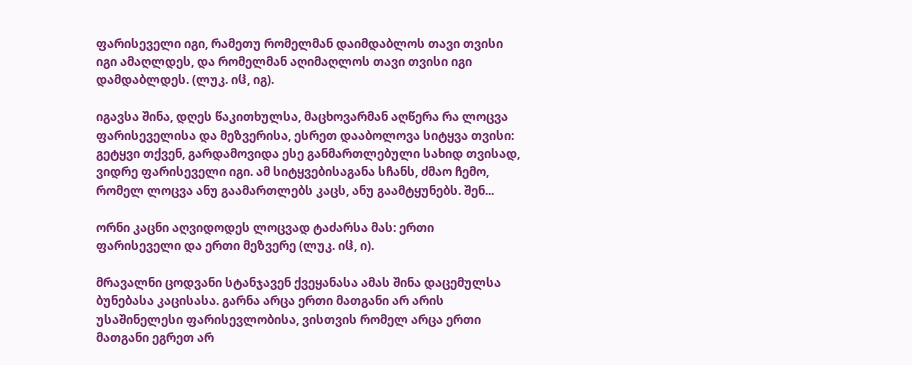ფარისეველი იგი, რამეთუ რომელმან დაიმდაბლოს თავი თვისი იგი ამაღლდეს, და რომელმან აღიმაღლოს თავი თვისი იგი დამდაბლდეს. (ლუკ. იჱ, იგ).

იგავსა შინა, დღეს წაკითხულსა, მაცხოვარმან აღწერა რა ლოცვა ფარისეველისა და მეზვერისა, ესრეთ დააბოლოვა სიტყვა თვისი: გეტყვი თქვენ, გარდამოვიდა ესე განმართლებული სახიდ თვისად, ვიდრე ფარისეველი იგი. ამ სიტყვებისაგანა სჩანს, ძმაო ჩემო, რომელ ლოცვა ანუ გაამართლებს კაცს, ანუ გაამტყუნებს. შენ...

ორნი კაცნი აღვიდოდეს ლოცვად ტაძარსა მას: ერთი ფარისეველი და ერთი მეზვერე (ლუკ. იჱ, ი).

მრავალნი ცოდვანი სტანჯავენ ქვეყანასა ამას შინა დაცემულსა ბუნებასა კაცისასა. გარნა არცა ერთი მათგანი არ არის უსაშინელესი ფარისევლობისა, ვისთვის რომელ არცა ერთი მათგანი ეგრეთ არ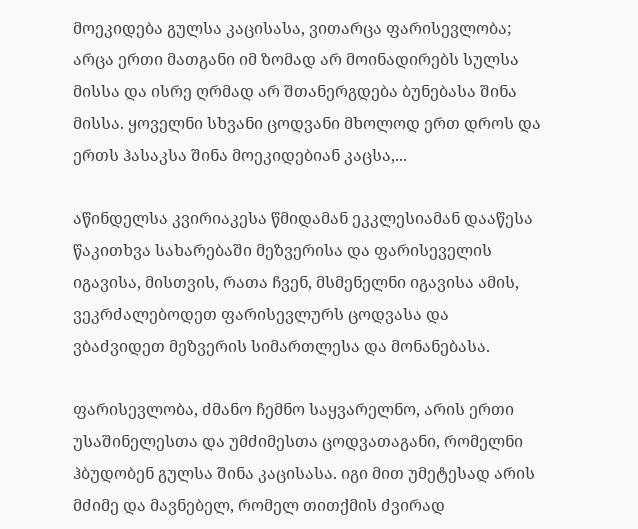მოეკიდება გულსა კაცისასა, ვითარცა ფარისევლობა; არცა ერთი მათგანი იმ ზომად არ მოინადირებს სულსა მისსა და ისრე ღრმად არ შთანერგდება ბუნებასა შინა მისსა. ყოველნი სხვანი ცოდვანი მხოლოდ ერთ დროს და ერთს ჰასაკსა შინა მოეკიდებიან კაცსა,...

აწინდელსა კვირიაკესა წმიდამან ეკკლესიამან დააწესა წაკითხვა სახარებაში მეზვერისა და ფარისეველის იგავისა, მისთვის, რათა ჩვენ, მსმენელნი იგავისა ამის, ვეკრძალებოდეთ ფარისევლურს ცოდვასა და ვბაძვიდეთ მეზვერის სიმართლესა და მონანებასა.

ფარისევლობა, ძმანო ჩემნო საყვარელნო, არის ერთი უსაშინელესთა და უმძიმესთა ცოდვათაგანი, რომელნი ჰბუდობენ გულსა შინა კაცისასა. იგი მით უმეტესად არის მძიმე და მავნებელ, რომელ თითქმის ძვირად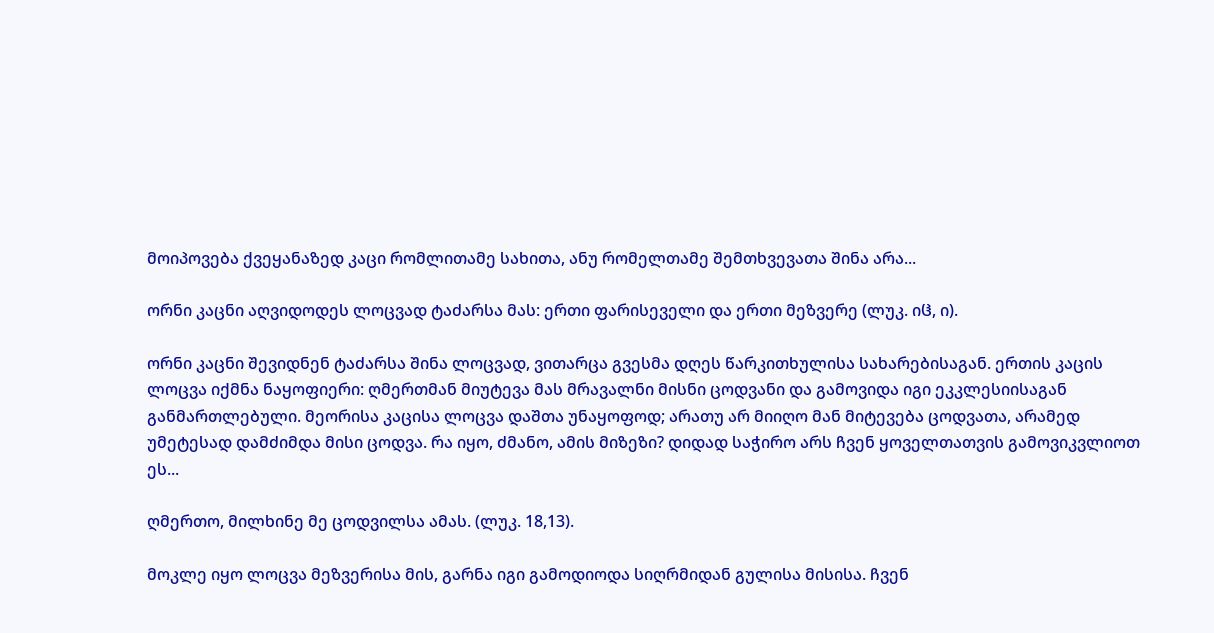მოიპოვება ქვეყანაზედ კაცი რომლითამე სახითა, ანუ რომელთამე შემთხვევათა შინა არა...

ორნი კაცნი აღვიდოდეს ლოცვად ტაძარსა მას: ერთი ფარისეველი და ერთი მეზვერე (ლუკ. იჱ, ი).

ორნი კაცნი შევიდნენ ტაძარსა შინა ლოცვად, ვითარცა გვესმა დღეს წარკითხულისა სახარებისაგან. ერთის კაცის ლოცვა იქმნა ნაყოფიერი: ღმერთმან მიუტევა მას მრავალნი მისნი ცოდვანი და გამოვიდა იგი ეკკლესიისაგან განმართლებული. მეორისა კაცისა ლოცვა დაშთა უნაყოფოდ; არათუ არ მიიღო მან მიტევება ცოდვათა, არამედ უმეტესად დამძიმდა მისი ცოდვა. რა იყო, ძმანო, ამის მიზეზი? დიდად საჭირო არს ჩვენ ყოველთათვის გამოვიკვლიოთ ეს...

ღმერთო, მილხინე მე ცოდვილსა ამას. (ლუკ. 18,13).

მოკლე იყო ლოცვა მეზვერისა მის, გარნა იგი გამოდიოდა სიღრმიდან გულისა მისისა. ჩვენ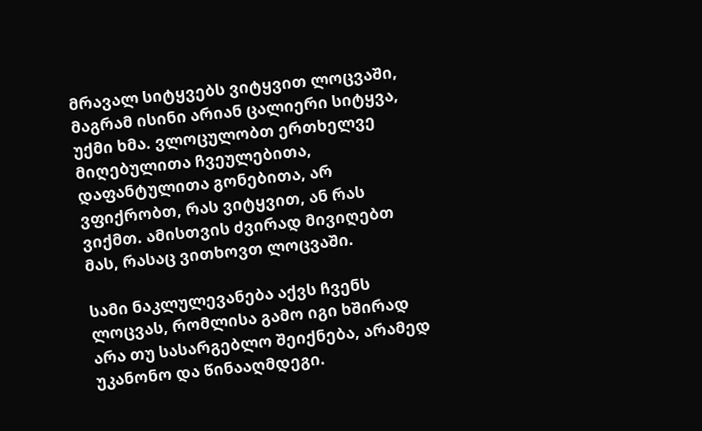მრავალ სიტყვებს ვიტყვით ლოცვაში, მაგრამ ისინი არიან ცალიერი სიტყვა, უქმი ხმა. ვლოცულობთ ერთხელვე მიღებულითა ჩვეულებითა, დაფანტულითა გონებითა, არ ვფიქრობთ, რას ვიტყვით, ან რას ვიქმთ. ამისთვის ძვირად მივიღებთ მას, რასაც ვითხოვთ ლოცვაში.

სამი ნაკლულევანება აქვს ჩვენს ლოცვას, რომლისა გამო იგი ხშირად არა თუ სასარგებლო შეიქნება, არამედ უკანონო და წინააღმდეგი.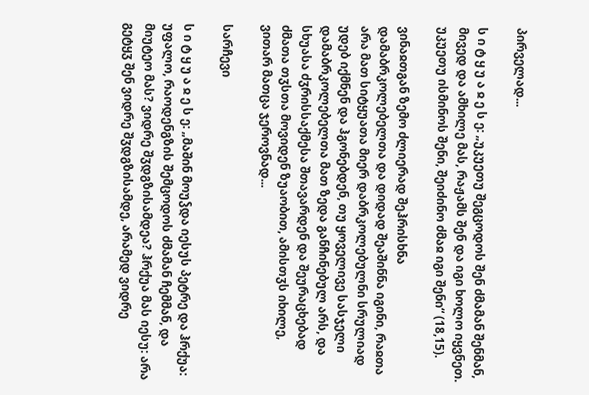პირველად...

ს ი ტ ყ უ ა ჲ ე ს ე: „უკუეთუ შეგცოდოს შენ ძმამან შენმან, მივედ და ამხილე მას, რაჟამს შენ და იგი ხოლო იყვნეთ. უკუეთუ ისმინოს შენი, შეიძინო ძმაჲ იგი შენი“ (18,15).

ვინაჲთგან ზემო ძლიერად შეჰრისხნა დამაბრკოლებელთა და დიდად შეაშინნა იგინი, რაჲთა არა მათ სიტყუათა მიერ დაბრკოლებულნი სრულიად უდებ იქმნენ და ჰგონებდენ, თუ ყოველივე სასჯელი დამაბრკოლებელთა მათ ზედა განჩინებულ არს, და სხუასა ძჳრისსაქმესა შთავარდენ და შეურაცხებად ძმათა თჳსთა მოვიდენ ზუაობით, ამისთჳს იხილე, ვითარ მათცა ჯეროვნად...

სარჩევი

ს ი ტ ყ უ ა ჲ ე ს ე: „მაშინ მოუჴდა იესუს პეტრე და ჰრქუა: უფალო, რაოდენგზის შემცოდოს ძმამან ჩემმან, და მიუტეო მას? ვიდრე შჳდგზისამდეა? ჰრქუა მას იესუ: არა გეტყჳ შენ ვიდრე შჳდგზისამდე, არამედ ვიდრე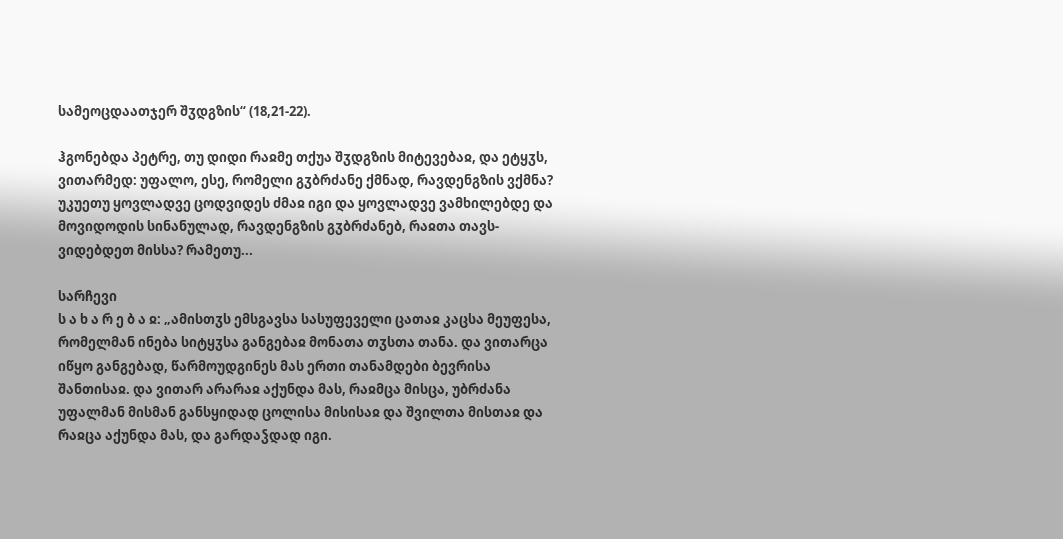სამეოცდაათჯერ შჳდგზის“ (18,21-22).

ჰგონებდა პეტრე, თუ დიდი რაჲმე თქუა შჳდგზის მიტევებაჲ, და ეტყჳს, ვითარმედ: უფალო, ესე, რომელი გჳბრძანე ქმნად, რავდენგზის ვქმნა? უკუეთუ ყოვლადვე ცოდვიდეს ძმაჲ იგი და ყოვლადვე ვამხილებდე და მოვიდოდის სინანულად, რავდენგზის გჳბრძანებ, რაჲთა თავს-ვიდებდეთ მისსა? რამეთუ...

სარჩევი
ს ა ხ ა რ ე ბ ა ჲ: „ამისთჳს ემსგავსა სასუფეველი ცათაჲ კაცსა მეუფესა, რომელმან ინება სიტყჳსა განგებაჲ მონათა თჳსთა თანა. და ვითარცა იწყო განგებად, წარმოუდგინეს მას ერთი თანამდები ბევრისა შანთისაჲ. და ვითარ არარაჲ აქუნდა მას, რაჲმცა მისცა, უბრძანა უფალმან მისმან განსყიდად ცოლისა მისისაჲ და შვილთა მისთაჲ და რაჲცა აქუნდა მას, და გარდაჴდად იგი.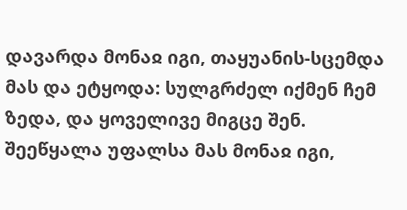დავარდა მონაჲ იგი, თაყუანის-სცემდა მას და ეტყოდა: სულგრძელ იქმენ ჩემ ზედა, და ყოველივე მიგცე შენ. შეეწყალა უფალსა მას მონაჲ იგი,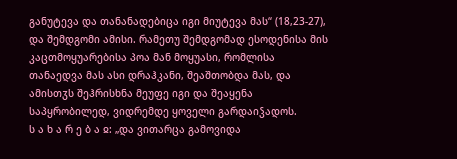განუტევა და თანანადებიცა იგი მიუტევა მას“ (18,23-27), და შემდგომი ამისი. რამეთუ შემდგომად ესოდენისა მის კაცთმოყუარებისა პოა მან მოყუასი, რომლისა თანაედვა მას ასი დრაჰკანი, შეაშთობდა მას, და ამისთჳს შეჰრისხნა მეუფე იგი და შეაყენა საპყრობილედ, ვიდრემდე ყოველი გარდაიჴადოს.
ს ა ხ ა რ ე ბ ა ჲ: „და ვითარცა გამოვიდა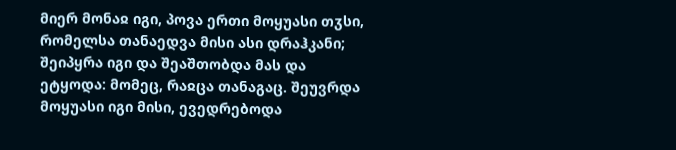მიერ მონაჲ იგი, პოვა ერთი მოყუასი თჳსი, რომელსა თანაედვა მისი ასი დრაჰკანი; შეიპყრა იგი და შეაშთობდა მას და ეტყოდა: მომეც, რაჲცა თანაგაც. შეუვრდა მოყუასი იგი მისი, ევედრებოდა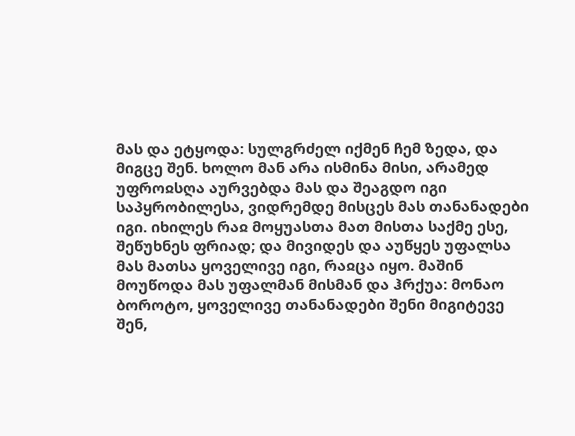მას და ეტყოდა: სულგრძელ იქმენ ჩემ ზედა, და მიგცე შენ. ხოლო მან არა ისმინა მისი, არამედ უფროჲსღა აურვებდა მას და შეაგდო იგი საპყრობილესა, ვიდრემდე მისცეს მას თანანადები იგი. იხილეს რაჲ მოყუასთა მათ მისთა საქმე ესე, შეწუხნეს ფრიად; და მივიდეს და აუწყეს უფალსა მას მათსა ყოველივე იგი, რაჲცა იყო. მაშინ მოუწოდა მას უფალმან მისმან და ჰრქუა: მონაო ბოროტო, ყოველივე თანანადები შენი მიგიტევე შენ,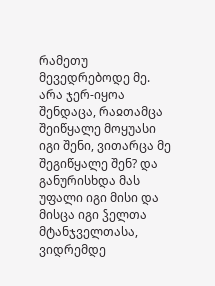რამეთუ მევედრებოდე მე. არა ჯერ-იყოა შენდაცა, რაჲთამცა შეიწყალე მოყუასი იგი შენი, ვითარცა მე შეგიწყალე შენ? და განურისხდა მას უფალი იგი მისი და მისცა იგი ჴელთა მტანჯველთასა, ვიდრემდე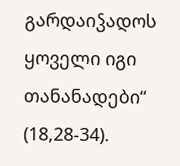გარდაიჴადოს ყოველი იგი თანანადები“ (18,28-34).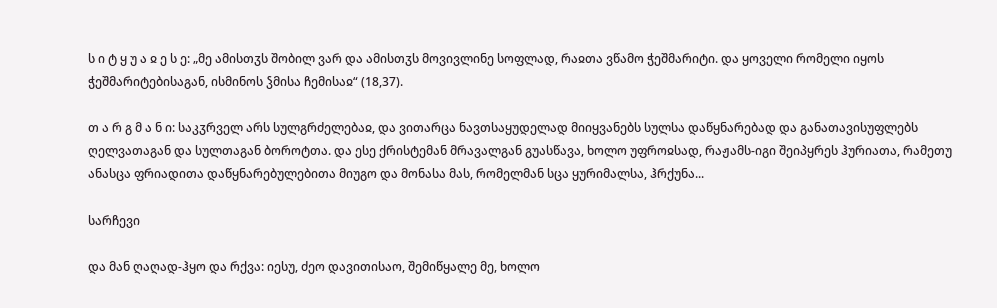ს ი ტ ყ უ ა ჲ ე ს ე: „მე ამისთჳს შობილ ვარ და ამისთჳს მოვივლინე სოფლად, რაჲთა ვწამო ჭეშმარიტი. და ყოველი რომელი იყოს ჭეშმარიტებისაგან, ისმინოს ჴმისა ჩემისაჲ“ (18,37).

თ ა რ გ მ ა ნ ი: საკჳრველ არს სულგრძელებაჲ, და ვითარცა ნავთსაყუდელად მიიყვანებს სულსა დაწყნარებად და განათავისუფლებს ღელვათაგან და სულთაგან ბოროტთა. და ესე ქრისტემან მრავალგან გუასწავა, ხოლო უფროჲსად, რაჟამს-იგი შეიპყრეს ჰურიათა, რამეთუ ანასცა ფრიადითა დაწყნარებულებითა მიუგო და მონასა მას, რომელმან სცა ყურიმალსა, ჰრქუნა...

სარჩევი

და მან ღაღად-ჰყო და რქვა: იესუ, ძეო დავითისაო, შემიწყალე მე, ხოლო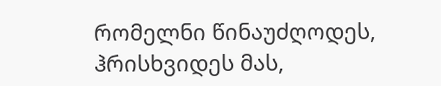რომელნი წინაუძღოდეს, ჰრისხვიდეს მას,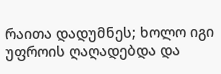რაითა დადუმნეს; ხოლო იგი უფროის ღაღადებდა და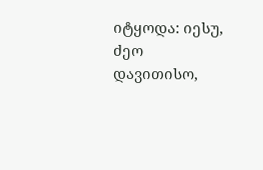იტყოდა: იესუ, ძეო დავითისო,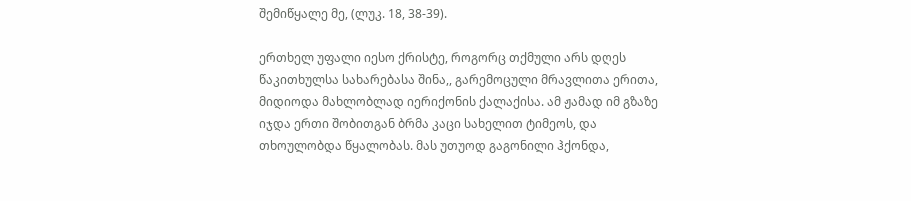შემიწყალე მე, (ლუკ. 18, 38-39).

ერთხელ უფალი იესო ქრისტე, როგორც თქმული არს დღეს წაკითხულსა სახარებასა შინა,, გარემოცული მრავლითა ერითა, მიდიოდა მახლობლად იერიქონის ქალაქისა. ამ ჟამად იმ გზაზე იჯდა ერთი შობითგან ბრმა კაცი სახელით ტიმეოს, და თხოულობდა წყალობას. მას უთუოდ გაგონილი ჰქონდა,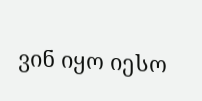ვინ იყო იესო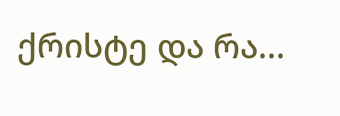ქრისტე და რა...